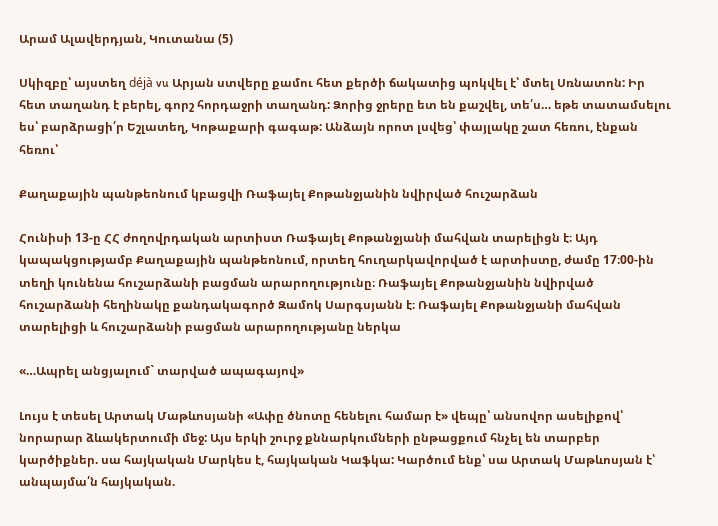Արամ Ալավերդյան, Կուտանա (5)

Սկիզբը՝ այստեղ déjà vu Արյան ստվերը քամու հետ քերծի ճակատից պոկվել է՝ մտել Սռնատոն: Իր հետ տաղանդ է բերել, գորշ հորդաջրի տաղանդ: Ձորից ջրերը ետ են քաշվել, տե՛ս… եթե տատամսելու ես՝ բարձրացի՛ր Եշլատեղ, Կոթաքարի գագաթ: Անձայն որոտ լսվեց՝ փայլակը շատ հեռու, էնքան հեռու՝

Քաղաքային պանթեոնում կբացվի Ռաֆայել Քոթանջյանին նվիրված հուշարձան

Հունիսի 13-ը ՀՀ ժողովրդական արտիստ Ռաֆայել Քոթանջյանի մահվան տարելիցն է։ Այդ կապակցությամբ Քաղաքային պանթեոնում, որտեղ հուղարկավորված է արտիստը, ժամը 17։00-ին տեղի կունենա հուշարձանի բացման արարողությունը։ Ռաֆայել Քոթանջյանին նվիրված հուշարձանի հեղինակը քանդակագործ Զամոկ Սարգսյանն է։ Ռաֆայել Քոթանջյանի մահվան տարելիցի և հուշարձանի բացման արարողությանը ներկա

«…Ապրել անցյալում` տարված ապագայով»

Լույս է տեսել Արտակ Մաթևոսյանի «Ափը ծնոտը հենելու համար է» վեպը՝ անսովոր ասելիքով՝ նորարար ձևակերտումի մեջ: Այս երկի շուրջ քննարկումների ընթացքում հնչել են տարբեր կարծիքներ. սա հայկական Մարկես է, հայկական Կաֆկա: Կարծում ենք՝ սա Արտակ Մաթևոսյան է՝ անպայմա՛ն հայկական.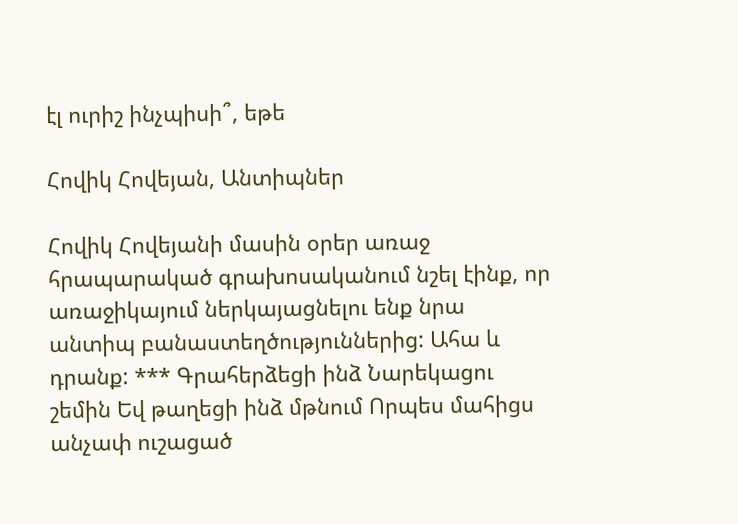էլ ուրիշ ինչպիսի՞, եթե

Հովիկ Հովեյան, Անտիպներ

Հովիկ Հովեյանի մասին օրեր առաջ հրապարակած գրախոսականում նշել էինք, որ առաջիկայում ներկայացնելու ենք նրա անտիպ բանաստեղծություններից: Ահա և դրանք: *** Գրահերձեցի ինձ Նարեկացու շեմին Եվ թաղեցի ինձ մթնում Որպես մահիցս անչափ ուշացած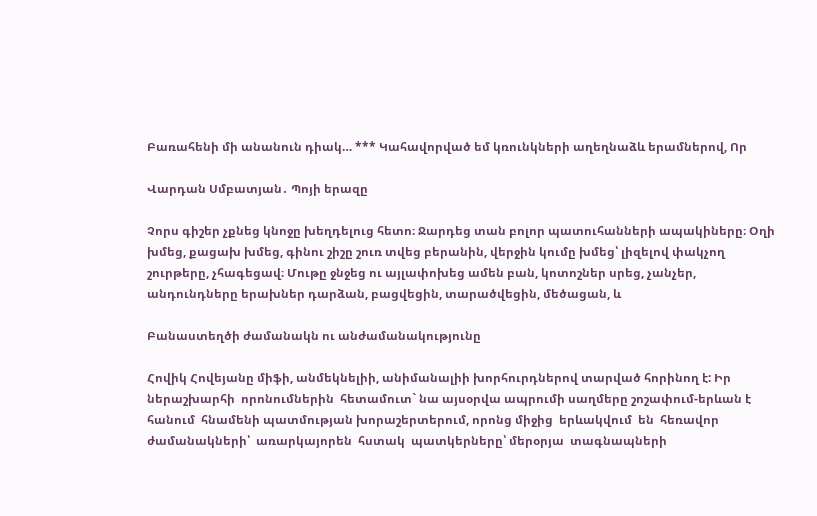Բառահենի մի անանուն դիակ… *** Կահավորված եմ կռունկների աղեղնաձև երամներով, Որ

Վարդան Սմբատյան․ Պոյի երազը

Չորս գիշեր չքնեց կնոջը խեղդելուց հետո։ Ջարդեց տան բոլոր պատուհանների ապակիները։ Օղի խմեց, քացախ խմեց, գինու շիշը շուռ տվեց բերանին, վերջին կումը խմեց՝ լիզելով փակչող շուրթերը, չհագեցավ։ Մութը ջնջեց ու այլափոխեց ամեն բան, կոտոշներ սրեց, չանչեր, անդունդները երախներ դարձան, բացվեցին, տարածվեցին, մեծացան, և

Բանաստեղծի ժամանակն ու անժամանակությունը

Հովիկ Հովեյանը միֆի, անմեկնելիի, անիմանալիի խորհուրդներով տարված հորինող է: Իր  ներաշխարհի  որոնումներին  հետամուտ` նա այսօրվա ապրումի սաղմերը շոշափում-երևան է հանում  հնամենի պատմության խորաշերտերում, որոնց միջից  երևակվում  են  հեռավոր  ժամանակների՝  առարկայորեն  հստակ  պատկերները՝ մերօրյա  տագնապների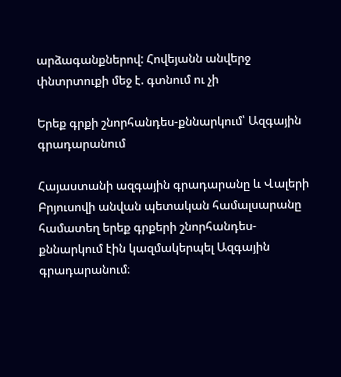արձագանքներով: Հովեյանն անվերջ փնտրտուքի մեջ է. գտնում ու չի

Երեք գրքի շնորհանդես-քննարկում՝ Ազգային գրադարանում

Հայաստանի ազգային գրադարանը և Վալերի Բրյուսովի անվան պետական համալսարանը համատեղ երեք գրքերի շնորհանդես-քննարկում էին կազմակերպել Ազգային գրադարանում։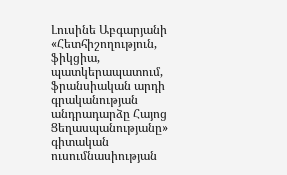Լուսինե Աբգարյանի «Հետհիշողություն, ֆիկցիա, պատկերապատում, ֆրանսիական արդի գրականության անդրադարձը Հայոց Ցեղասպանությանը» գիտական ուսումնասիության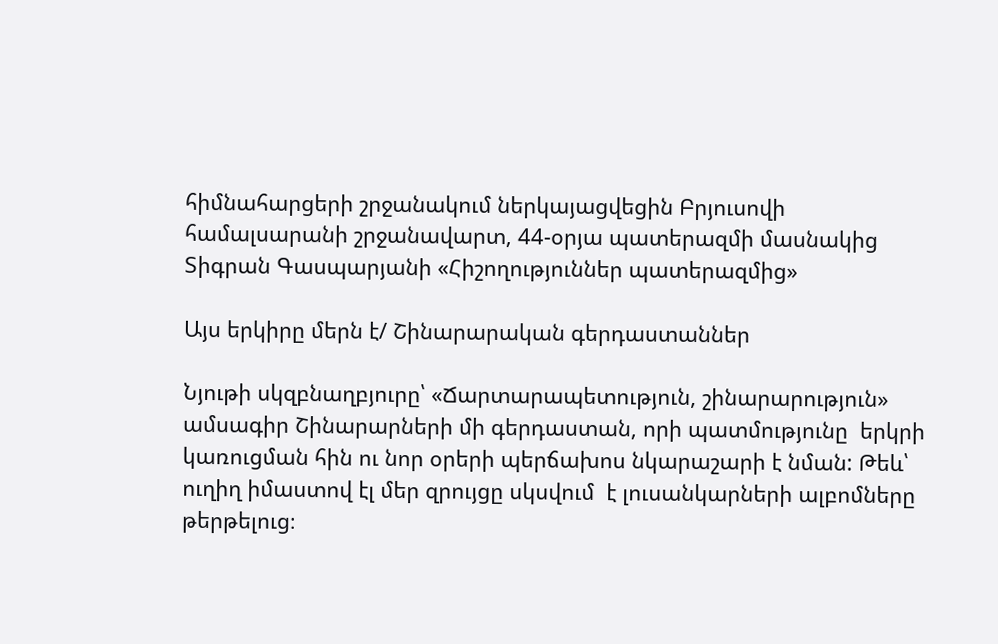հիմնահարցերի շրջանակում ներկայացվեցին Բրյուսովի համալսարանի շրջանավարտ, 44-օրյա պատերազմի մասնակից Տիգրան Գասպարյանի «Հիշողություններ պատերազմից»

Այս երկիրը մերն է/ Շինարարական գերդաստաններ

Նյութի սկզբնաղբյուրը՝ «Ճարտարապետություն, շինարարություն» ամսագիր Շինարարների մի գերդաստան, որի պատմությունը  երկրի կառուցման հին ու նոր օրերի պերճախոս նկարաշարի է նման: Թեև՝ ուղիղ իմաստով էլ մեր զրույցը սկսվում  է լուսանկարների ալբոմները թերթելուց։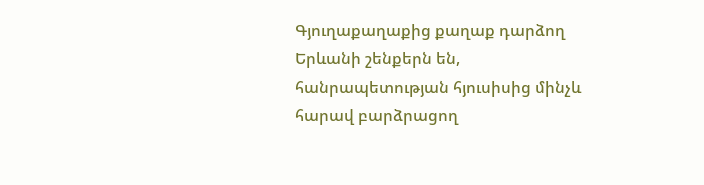Գյուղաքաղաքից քաղաք դարձող Երևանի շենքերն են, հանրապետության հյուսիսից մինչև հարավ բարձրացող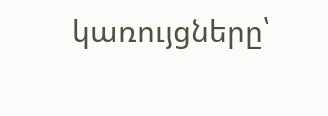կառույցները՝